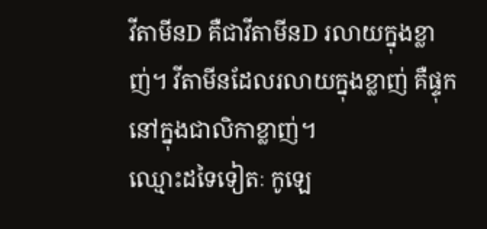វីតាមីនD គឺជាវីតាមីនD រលាយក្នុងខ្លាញ់។ វីតាមីនដែលរលាយក្នុងខ្លាញ់ គឺផ្ទុកនៅក្នុងជាលិកាខ្លាញ់។
ឈ្មោះដទៃទៀតៈ កូឡេ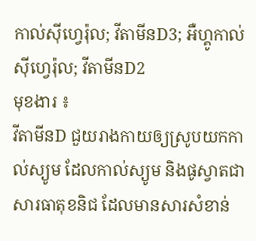កាល់ស៊ីហ្វេរ៉ុល; វីតាមីនD3; អឺហ្គូកាល់ស៊ីហ្វេរ៉ុល; វីតាមីនD2
មុខងារ ៖
វីតាមីនD ជួយរាងកាយឲ្យស្រូបយកកាល់ស្យូម ដែលកាល់ស្យូម និងផូស្វាតជាសារធាតុខនិជ ដែលមានសារសំខាន់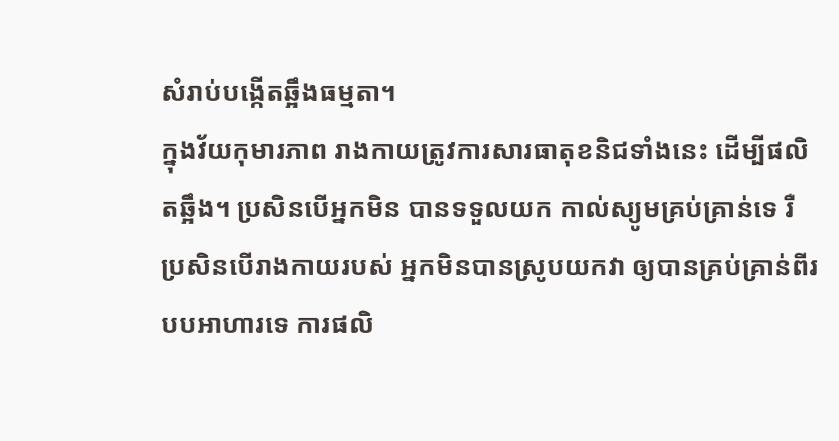សំរាប់បង្កើតឆ្អឹងធម្មតា។
ក្នុងវ័យកុមារភាព រាងកាយត្រូវការសារធាតុខនិជទាំងនេះ ដើម្បីផលិតឆ្អឹង។ ប្រសិនបើអ្នកមិន បានទទួលយក កាល់ស្យូមគ្រប់គ្រាន់ទេ រឺ ប្រសិនបើរាងកាយរបស់ អ្នកមិនបានស្រូបយកវា ឲ្យបានគ្រប់គ្រាន់ពីរបបអាហារទេ ការផលិ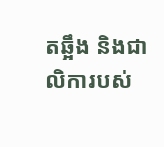តឆ្អឹង និងជាលិការបស់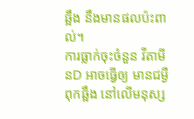ឆ្អឹង នឹងមានផលប៉ះពាល់។
ការធ្លាក់ចុះចំនួន វីតាមីនD អាចធ្វើឲ្យ មានជម្ងឺពុកឆ្អឹង នៅលើមនុស្ស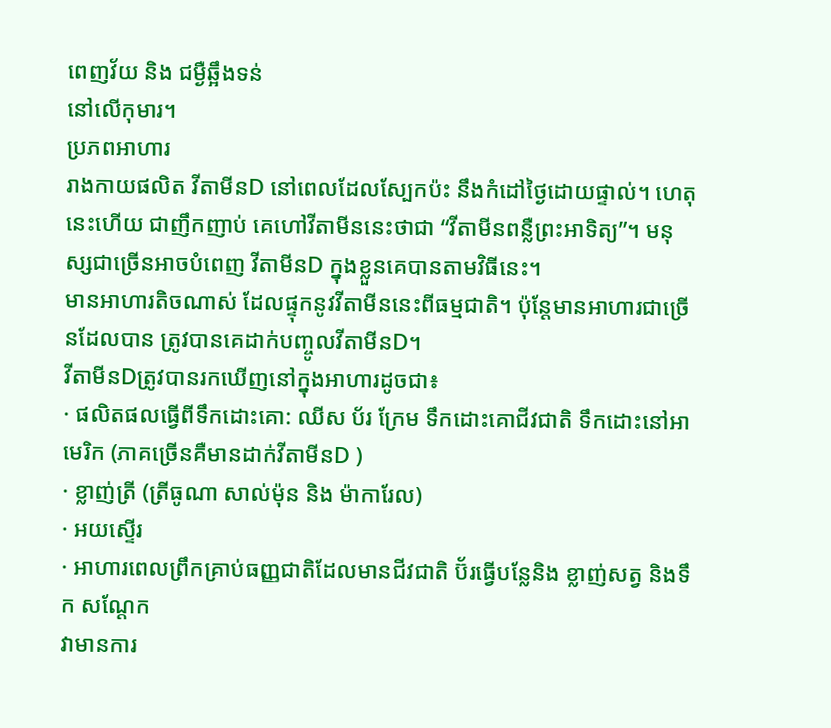ពេញវ័យ និង ជម្ងឺឆ្អឹងទន់
នៅលើកុមារ។
ប្រភពអាហារ
រាងកាយផលិត វីតាមីនD នៅពេលដែលស្បែកប៉ះ នឹងកំដៅថ្ងៃដោយផ្ទាល់។ ហេតុនេះហើយ ជាញឹកញាប់ គេហៅវីតាមីននេះថាជា “វីតាមីនពន្លឺព្រះអាទិត្យ”។ មនុស្សជាច្រើនអាចបំពេញ វីតាមីនD ក្នុងខ្លួនគេបានតាមវិធីនេះ។
មានអាហារតិចណាស់ ដែលផ្ទុកនូវវីតាមីននេះពីធម្មជាតិ។ ប៉ុនែ្តមានអាហារជាច្រើនដែលបាន ត្រូវបានគេដាក់បញ្ចូលវីតាមីនD។
វីតាមីនDត្រូវបានរកឃើញនៅក្នុងអាហារដូចជា៖
· ផលិតផលធ្វើពីទឹកដោះគោ: ឈីស ប័រ ក្រែម ទឹកដោះគោជីវជាតិ ទឹកដោះនៅអាមេរិក (ភាគច្រើនគឺមានដាក់វីតាមីនD )
· ខ្លាញ់ត្រី (ត្រីធូណា សាល់ម៉ុន និង ម៉ាការែល)
· អយស្ទើរ
· អាហារពេលព្រឹកគ្រាប់ធញ្ញជាតិដែលមានជីវជាតិ ប៊័រធ្វើបន្លែនិង ខ្លាញ់សត្វ និងទឹក សណ្តែក
វាមានការ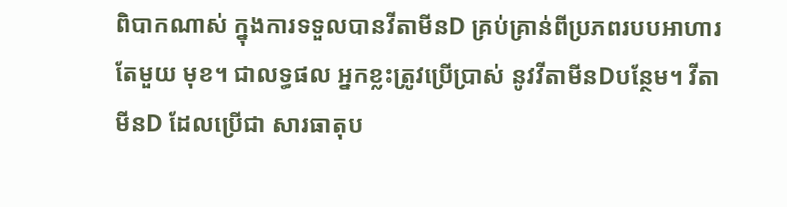ពិបាកណាស់ ក្នុងការទទួលបានវីតាមីនD គ្រប់គ្រាន់ពីប្រភពរបបអាហារតែមួយ មុខ។ ជាលទ្ធផល អ្នកខ្លះត្រូវប្រើប្រាស់ នូវវីតាមីនDបន្ថែម។ វីតាមីនD ដែលប្រើជា សារធាតុប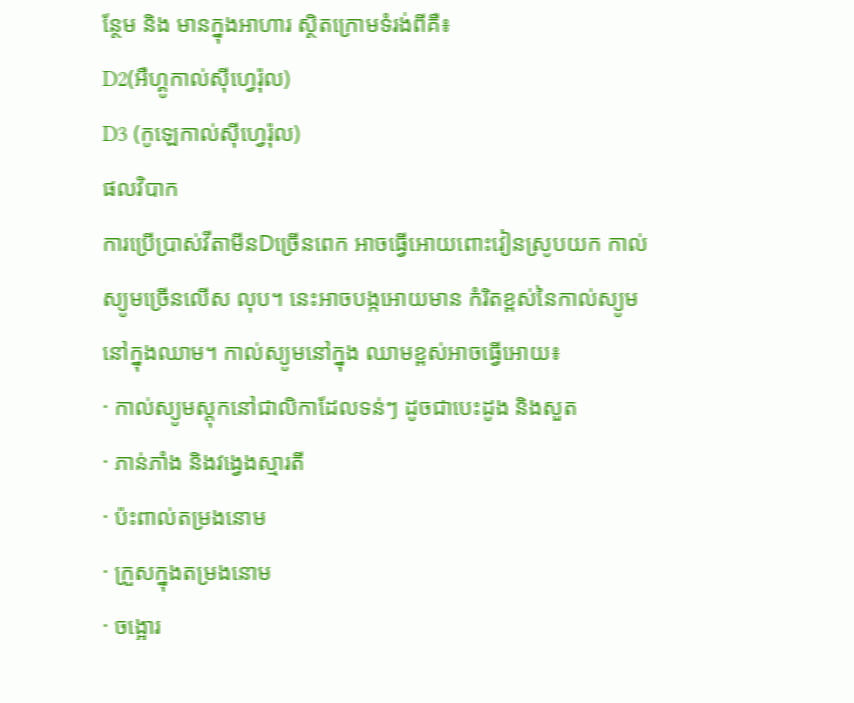ន្ថែម និង មានក្នុងអាហារ ស្ថិតក្រោមទំរង់ពីគឺ៖
D2(អឺហ្គូកាល់ស៊ីហ្វេរ៉ុល)
D3 (កូឡេកាល់ស៊ីហ្វេរ៉ុល)
ផលវិបាក
ការប្រើប្រាស់វីតាមីនDច្រើនពេក អាចធ្វើអោយពោះវៀនស្រូបយក កាល់ស្យូមច្រើនលើស លុប។ នេះអាចបង្កអោយមាន កំរិតខ្ពស់នៃកាល់ស្យូមនៅក្នុងឈាម។ កាល់ស្យូមនៅក្នុង ឈាមខ្ពស់អាចធ្វើអោយ៖
· កាល់ស្យូមស្តុកនៅជាលិកាដែលទន់ៗ ដូចជាបេះដូង និងសួត
· ភាន់ភាំង និងវង្វេងស្មារតី
· ប៉ះពាល់តម្រងនោម
· ក្រួសក្នុងតម្រងនោម
· ចង្អោរ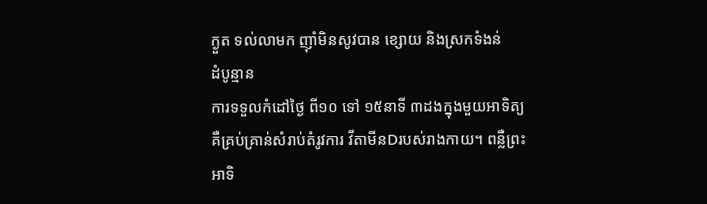ក្ងួត ទល់លាមក ញ៉ាំមិនសូវបាន ខ្សោយ និងស្រកទំងន់
ដំបូន្មាន
ការទទួលកំដៅថ្ងៃ ពី១០ ទៅ ១៥នាទី ៣ដងក្នុងមួយអាទិត្យ គឺគ្រប់គ្រាន់សំរាប់តំរូវការ វីតាមីនDរបស់រាងកាយ។ ពន្លឺព្រះអាទិ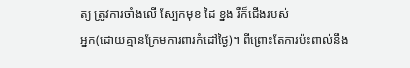ត្យ ត្រូវការចាំងលើ ស្បែកមុខ ដៃ ខ្នង រឺក៏ជើងរបស់
អ្នក(ដោយគ្មានក្រែមការពារកំដៅថ្ងៃ)។ ពីព្រោះតែការប៉ះពាល់នឹង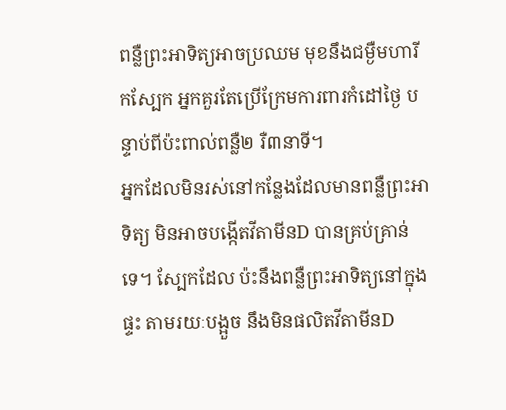ពន្លឺព្រះអាទិត្យអាចប្រឈម មុខនឹងជម្ងឺមហារីកស្បែក អ្នកគួរតែប្រើក្រែមការពារកំដៅថ្ងៃ បន្ទាប់ពីប៉ះពាល់ពន្លឺ២ រឺ៣នាទី។
អ្នកដែលមិនរស់នៅកន្លែងដែលមានពន្លឺព្រះអាទិត្យ មិនអាចបង្កើតវីតាមីនD បានគ្រប់គ្រាន់ ទេ។ ស្បែកដែល ប៉ះនឹងពន្លឺព្រះអាទិត្យនៅក្នុងផ្ទះ តាមរយៈបង្អួច នឹងមិនផលិតវីតាមីនD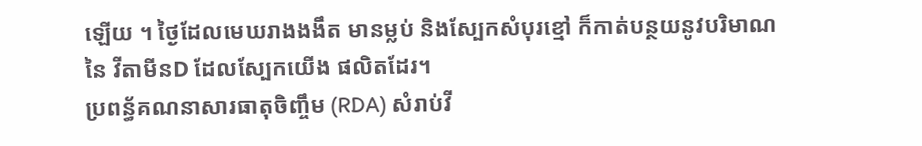ឡើយ ។ ថ្ងៃដែលមេឃរាងងងឹត មានម្លប់ និងស្បែកសំបុរខ្មៅ ក៏កាត់បន្ថយនូវបរិមាណនៃ វីតាមីនD ដែលស្បែកយើង ផលិតដែរ។
ប្រពន្ធ័គណនាសារធាតុចិញ្ចឹម (RDA) សំរាប់វី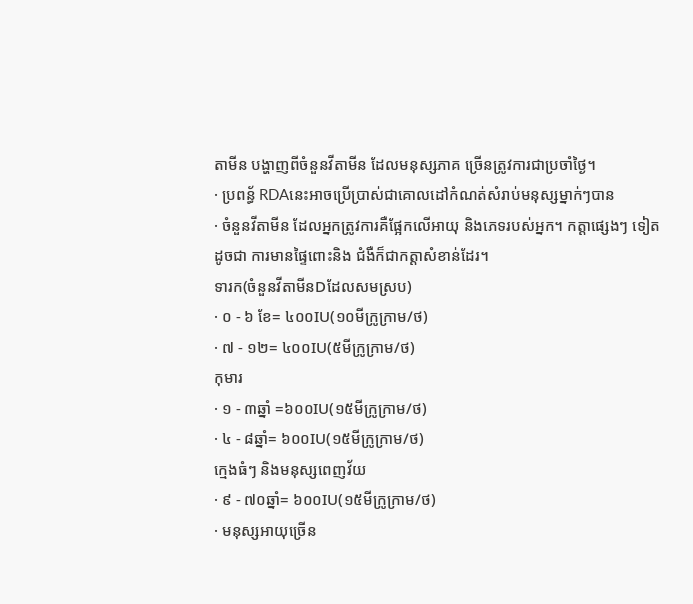តាមីន បង្ហាញពីចំនួនវីតាមីន ដែលមនុស្សភាគ ច្រើនត្រូវការជាប្រចាំថ្ងៃ។
· ប្រពន្ធ័ RDAនេះអាចប្រើប្រាស់ជាគោលដៅកំណត់សំរាប់មនុស្សម្នាក់ៗបាន
· ចំនួនវីតាមីន ដែលអ្នកត្រូវការគឺផ្អែកលើអាយុ និងភេទរបស់អ្នក។ កត្តាផ្សេងៗ ទៀតដូចជា ការមានផ្ទៃពោះនិង ជំងឺក៏ជាកត្តាសំខាន់ដែរ។
ទារក(ចំនួនវីតាមីនDដែលសមស្រប)
· ០ - ៦ ខែ= ៤០០IU(១០មីក្រូក្រាម/ថ)
· ៧ - ១២= ៤០០IU(៥មីក្រូក្រាម/ថ)
កុមារ
· ១ - ៣ឆ្នាំ =៦០០IU(១៥មីក្រូក្រាម/ថ)
· ៤ - ៨ឆ្នាំ= ៦០០IU(១៥មីក្រូក្រាម/ថ)
ក្មេងធំៗ និងមនុស្សពេញវ័យ
· ៩ - ៧០ឆ្នាំ= ៦០០IU(១៥មីក្រូក្រាម/ថ)
· មនុស្សអាយុច្រើន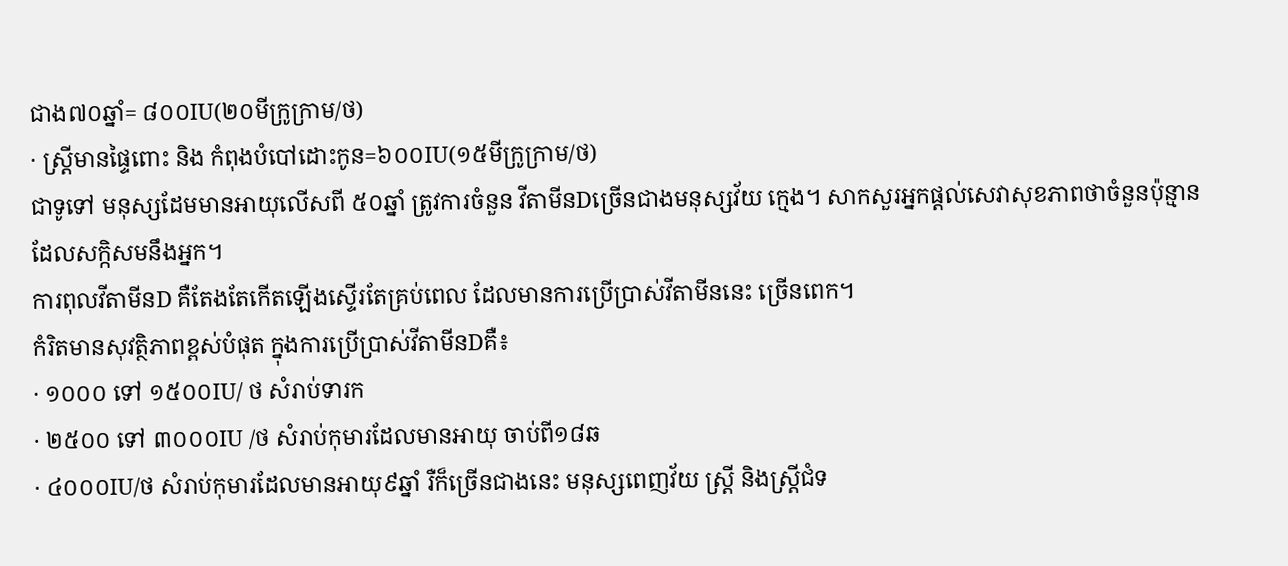ជាង៧០ឆ្នាំ= ៨០០IU(២០មីក្រូក្រាម/ថ)
· ស្ត្រីមានផ្ទៃពោះ និង កំពុងបំបៅដោះកូន=៦០០IU(១៥មីក្រូក្រាម/ថ)
ជាទូទៅ មនុស្សដែមមានអាយុលើសពី ៥០ឆ្នាំ ត្រូវការចំនួន វីតាមីនDច្រើនជាងមនុស្សវ័យ ក្មេង។ សាកសួរអ្នកផ្តល់សេវាសុខភាពថាចំនួនប៉ុន្មាន ដែលសក្កិសមនឹងអ្នក។
ការពុលវីតាមីនD គឺតែងតែកើតឡើងស្ទើរតែគ្រប់ពេល ដែលមានការប្រើប្រាស់វីតាមីននេះ ច្រើនពេក។
កំរិតមានសុវត្ថិភាពខ្ពស់បំផុត ក្នុងការប្រើប្រាស់វីតាមីនDគឺ៖
· ១០០០ ទៅ ១៥០០IU/ ថ សំរាប់ទារក
· ២៥០០ ទៅ ៣០០០IU /ថ សំរាប់កុមារដែលមានអាយុ ចាប់ពី១៨ឆ
· ៤០០០IU/ថ សំរាប់កុមារដែលមានអាយុ៩ឆ្នាំ រឺក៏ច្រើនជាងនេះ មនុស្សពេញវ័យ ស្ត្រី និងស្ត្រីជំទ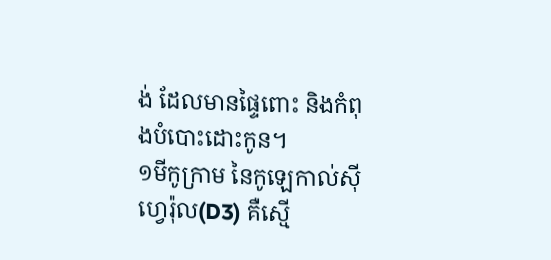ង់ ដែលមានផ្ទៃពោះ និងកំពុងបំបោះដោះកូន។
១មីកូក្រាម នៃកូឡេកាល់ស៊ីហ្វេរ៉ុល(D3) គឺស្មើ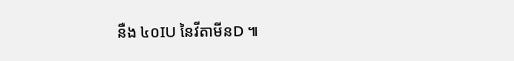នឺង ៤០IU នៃវីតាមីនD ៕